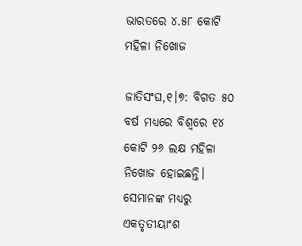ଭାରତରେ ୪.୫୮ କୋଟି ମହିଳା ନିଖୋଜ

ଜାତିସଂଘ,୧।୭: ବିଗତ ୫୦ ବର୍ଷ ମଧ୍ୟରେ ବିଶ୍ୱରେ ୧୪ କୋଟି ୨୬ ଲକ୍ଷ ମହିଳା ନିଖୋଜ ହୋଇଛନ୍ତି। ସେମାନଙ୍କ ମଧ୍ୟରୁ ଏକତୃତୀୟାଂଶ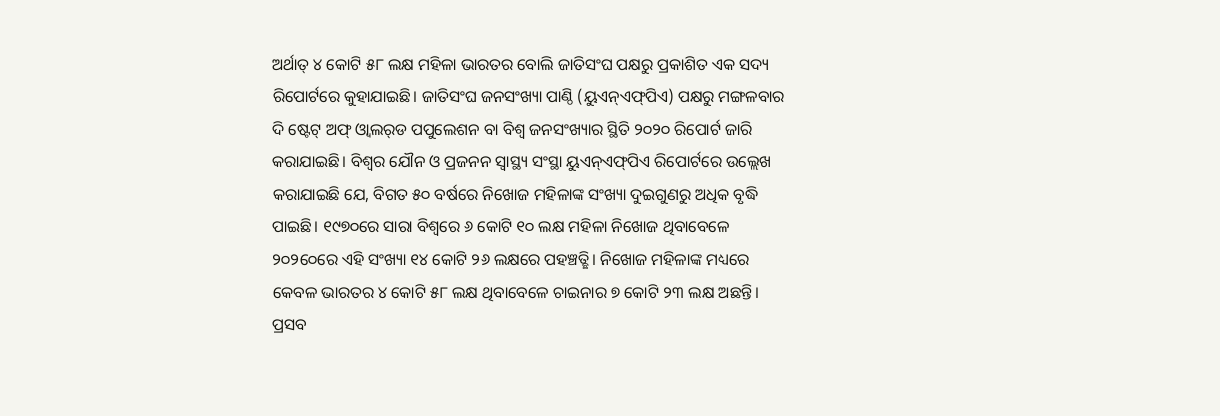ଅର୍ଥାତ୍‌ ୪ କୋଟି ୫୮ ଲକ୍ଷ ମହିଳା ଭାରତର ବୋଲି ଜାତିସଂଘ ପକ୍ଷରୁ ପ୍ରକାଶିତ ଏକ ସଦ୍ୟ ରିପୋର୍ଟରେ କୁହାଯାଇଛି। ଜାତିସଂଘ ଜନସଂଖ୍ୟା ପାଣ୍ଠି (ୟୁଏନ୍‌ଏଫ୍‌ପିଏ) ପକ୍ଷରୁ ମଙ୍ଗଳବାର ଦି ଷ୍ଟେଟ୍‌ ଅଫ୍‌ ଓ୍ବାଲର୍‌ଡ ପପୁଲେଶନ ବା ବିଶ୍ୱ ଜନସଂଖ୍ୟାର ସ୍ଥିତି ୨୦୨୦ ରିପୋର୍ଟ ଜାରି କରାଯାଇଛି। ବିଶ୍ୱର ଯୌନ ଓ ପ୍ରଜନନ ସ୍ବାସ୍ଥ୍ୟ ସଂସ୍ଥା ୟୁଏନ୍‌ଏଫ୍‌ପିଏ ରିପୋର୍ଟରେ ଉଲ୍ଲେଖ କରାଯାଇଛି ଯେ, ବିଗତ ୫୦ ବର୍ଷରେ ନିଖୋଜ ମହିଳାଙ୍କ ସଂଖ୍ୟା ଦୁଇଗୁଣରୁ ଅଧିକ ବୃଦ୍ଧି ପାଇଛି। ୧୯୭୦ରେ ସାରା ବିଶ୍ୱରେ ୬ କୋଟି ୧୦ ଲକ୍ଷ ମହିଳା ନିଖୋଜ ଥିବାବେଳେ ୨୦୨୦େରେ ଏହି ସଂଖ୍ୟା ୧୪ କୋଟି ୨୬ ଲକ୍ଷରେ ପହଞ୍ଚତ୍ଛି। ନିଖୋଜ ମହିଳାଙ୍କ ମଧ୍ୟରେ କେବଳ ଭାରତର ୪ କୋଟି ୫୮ ଲକ୍ଷ ଥିବାବେଳେ ଚାଇନାର ୭ କୋଟି ୨୩ ଲକ୍ଷ ଅଛନ୍ତି। ପ୍ରସବ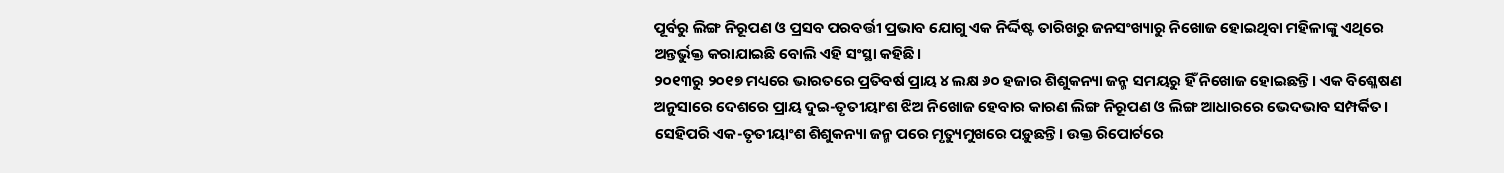ପୂର୍ବରୁ ଲିଙ୍ଗ ନିରୂପଣ ଓ ପ୍ରସବ ପରବର୍ତ୍ତୀ ପ୍ରଭାବ ଯୋଗୁ ଏକ ନିର୍ଦ୍ଦିଷ୍ଟ ତାରିଖରୁ ଜନସଂଖ୍ୟାରୁ ନିଖୋଜ ହୋଇଥିବା ମହିଳାଙ୍କୁ ଏଥିରେ ଅନ୍ତର୍ଭୁକ୍ତ କରାଯାଇଛି ବୋଲି ଏହି ସଂସ୍ଥା କହିଛି।
୨୦୧୩ରୁ ୨୦୧୭ ମଧ୍ୟରେ ଭାରତରେ ପ୍ରତିବର୍ଷ ପ୍ରାୟ ୪ ଲକ୍ଷ ୬୦ ହଜାର ଶିଶୁକନ୍ୟା ଜନ୍ମ ସମୟରୁ ହିଁ ନିଖୋଜ ହୋଇଛନ୍ତି। ଏକ ବିଶ୍ଳେଷଣ ଅନୁସାରେ ଦେଶରେ ପ୍ରାୟ ଦୁଇ-ତୃତୀୟାଂଶ ଝିଅ ନିଖୋଜ ହେବାର କାରଣ ଲିଙ୍ଗ ନିରୂପଣ ଓ ଲିଙ୍ଗ ଆଧାରରେ ଭେଦଭାବ ସମ୍ପର୍କିତ। ସେହିପରି ଏକ-ତୃତୀୟାଂଶ ଶିଶୁକନ୍ୟା ଜନ୍ମ ପରେ ମୃତ୍ୟୁମୁଖରେ ପଡ଼ୁଛନ୍ତି। ଉକ୍ତ ରିପୋର୍ଟରେ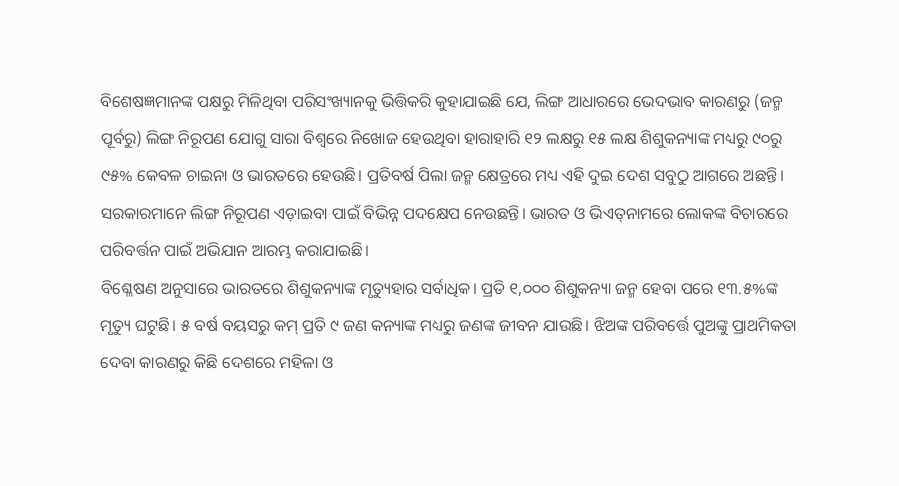ବିଶେଷଜ୍ଞମାନଙ୍କ ପକ୍ଷରୁ ମିଳିଥିବା ପରିସଂଖ୍ୟାନକୁ ଭିତ୍ତିକରି କୁହାଯାଇଛି ଯେ, ଲିଙ୍ଗ ଆଧାରରେ ଭେଦଭାବ କାରଣରୁ (ଜନ୍ମ ପୂର୍ବରୁ) ଲିଙ୍ଗ ନିରୂପଣ ଯୋଗୁ ସାରା ବିଶ୍ୱରେ ନିଖୋଜ ହେଉଥିବା ହାରାହାରି ୧୨ ଲକ୍ଷରୁ ୧୫ ଲକ୍ଷ ଶିଶୁକନ୍ୟାଙ୍କ ମଧ୍ୟରୁ ୯୦ରୁ ୯୫% କେବଳ ଚାଇନା ଓ ଭାରତରେ ହେଉଛି। ପ୍ରତିବର୍ଷ ପିଲା ଜନ୍ମ କ୍ଷେତ୍ରରେ ମଧ୍ୟ ଏହି ଦୁଇ ଦେଶ ସବୁଠୁ ଆଗରେ ଅଛନ୍ତି। ସରକାରମାନେ ଲିଙ୍ଗ ନିରୂପଣ ଏଡ଼ାଇବା ପାଇଁ ବିଭିନ୍ନ ପଦକ୍ଷେପ ନେଉଛନ୍ତି। ଭାରତ ଓ ଭିଏତ୍‌ନାମରେ ଲୋକଙ୍କ ବିଚାରରେ ପରିବର୍ତ୍ତନ ପାଇଁ ଅଭିଯାନ ଆରମ୍ଭ କରାଯାଇଛି।
ବିଶ୍ଳେଷଣ ଅନୁସାରେ ଭାରତରେ ଶିଶୁକନ୍ୟାଙ୍କ ମୃତ୍ୟୁହାର ସର୍ବାଧିକ। ପ୍ରତି ୧,୦୦୦ ଶିଶୁକନ୍ୟା ଜନ୍ମ ହେବା ପରେ ୧୩.୫%ଙ୍କ ମୃତ୍ୟୁ ଘଟୁଛି। ୫ ବର୍ଷ ବୟସରୁ କମ୍‌ ପ୍ରତି ୯ ଜଣ କନ୍ୟାଙ୍କ ମଧ୍ୟରୁ ଜଣଙ୍କ ଜୀବନ ଯାଉଛି। ଝିଅଙ୍କ ପରିବର୍ତ୍ତେ ପୁଅଙ୍କୁ ପ୍ରାଥମିକତା ଦେବା କାରଣରୁ କିଛି ଦେଶରେ ମହିଳା ଓ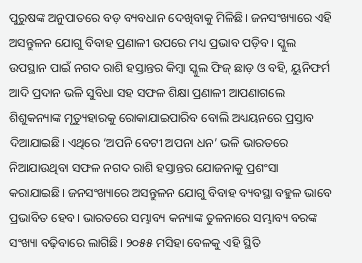ପୁରୁଷଙ୍କ ଅନୁପାତରେ ବଡ଼ ବ୍ୟବଧାନ ଦେଖିବାକୁ ମିଳିଛି। ଜନସଂଖ୍ୟାରେ ଏହି ଅସନ୍ତୁଳନ ଯୋଗୁ ବିବାହ ପ୍ରଣାଳୀ ଉପରେ ମଧ୍ୟ ପ୍ରଭାବ ପଡ଼ିବ। ସ୍କୁଲ ଉପସ୍ଥାନ ପାଇଁ ନଗଦ ରାଶି ହସ୍ତାନ୍ତର କିମ୍ବା ସ୍କୁଲ ଫିଜ୍‌ ଛାଡ଼ ଓ ବହି, ୟୁନିଫର୍ମ ଆଦି ପ୍ରଦାନ ଭଳି ସୁବିଧା ସହ ସଫଳ ଶିକ୍ଷା ପ୍ରଣାଳୀ ଆପଣାଗଲେ ଶିଶୁକନ୍ୟାଙ୍କ ମୃତ୍ୟୁହାରକୁ ରୋକାଯାଇପାରିବ ବୋଲି ଅଧ୍ୟୟନରେ ପ୍ରସ୍ତାବ ଦିଆଯାଇଛି। ଏଥିରେ ‘ଅପନି ବେଟୀ ଅପନା ଧନ’ ଭଳି ଭାରତରେ ନିଆଯାଉଥିବା ସଫଳ ନଗଦ ରାଶି ହସ୍ତାନ୍ତର ଯୋଜନାକୁ ପ୍ରଶଂସା କରାଯାଇଛି। ଜନସଂଖ୍ୟାରେ ଅସନ୍ତୁଳନ ଯୋଗୁ ବିବାହ ବ୍ୟବସ୍ଥା ବହୁଳ ଭାବେ ପ୍ରଭାବିତ ହେବ। ଭାରତରେ ସମ୍ଭାବ୍ୟ କନ୍ୟାଙ୍କ ତୁଳନାରେ ସମ୍ଭାବ୍ୟ ବରଙ୍କ ସଂଖ୍ୟା ବଢ଼ିବାରେ ଲାଗିଛି। ୨୦୫୫ ମସିହା ବେଳକୁ ଏହି ସ୍ଥିତି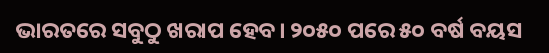ଭାରତରେ ସବୁଠୁ ଖରାପ ହେବ। ୨୦୫୦ ପରେ ୫୦ ବର୍ଷ ବୟସ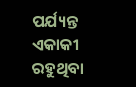ପର୍ଯ୍ୟନ୍ତ ଏକାକୀ ରହୁଥିବା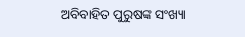ଅବିବାହିତ ପୁରୁଷଙ୍କ ସଂଖ୍ୟା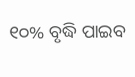୧୦% ବୃଦ୍ଧି ପାଇବ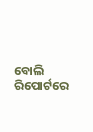ବୋଲି ରିପୋର୍ଟରେ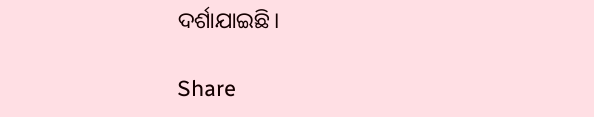ଦର୍ଶାଯାଇଛି।

Share